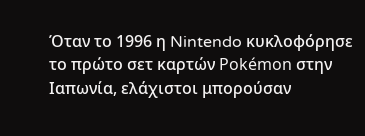Όταν το 1996 η Nintendo κυκλοφόρησε το πρώτο σετ καρτών Pokémon στην Ιαπωνία, ελάχιστοι μπορούσαν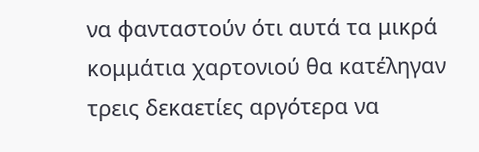να φανταστούν ότι αυτά τα μικρά κομμάτια χαρτονιού θα κατέληγαν τρεις δεκαετίες αργότερα να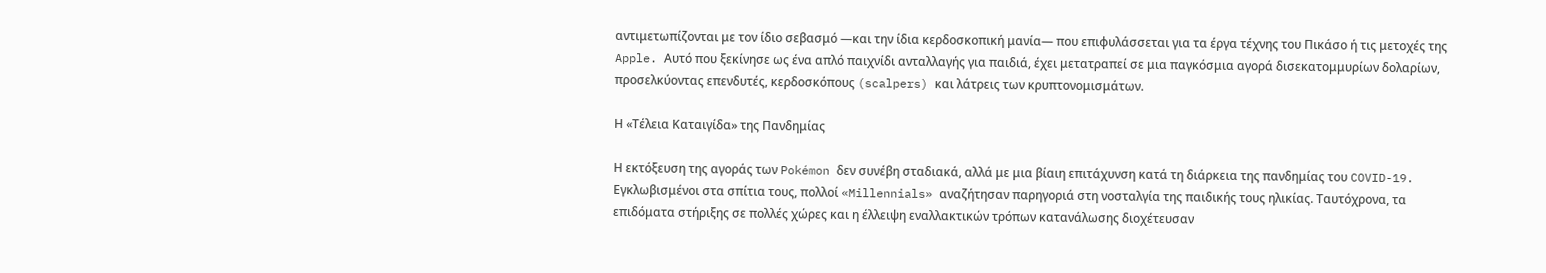αντιμετωπίζονται με τον ίδιο σεβασμό —και την ίδια κερδοσκοπική μανία— που επιφυλάσσεται για τα έργα τέχνης του Πικάσο ή τις μετοχές της Apple. Αυτό που ξεκίνησε ως ένα απλό παιχνίδι ανταλλαγής για παιδιά, έχει μετατραπεί σε μια παγκόσμια αγορά δισεκατομμυρίων δολαρίων, προσελκύοντας επενδυτές, κερδοσκόπους (scalpers) και λάτρεις των κρυπτονομισμάτων.

Η «Τέλεια Καταιγίδα» της Πανδημίας

Η εκτόξευση της αγοράς των Pokémon δεν συνέβη σταδιακά, αλλά με μια βίαιη επιτάχυνση κατά τη διάρκεια της πανδημίας του COVID-19. Εγκλωβισμένοι στα σπίτια τους, πολλοί «Millennials» αναζήτησαν παρηγοριά στη νοσταλγία της παιδικής τους ηλικίας. Ταυτόχρονα, τα επιδόματα στήριξης σε πολλές χώρες και η έλλειψη εναλλακτικών τρόπων κατανάλωσης διοχέτευσαν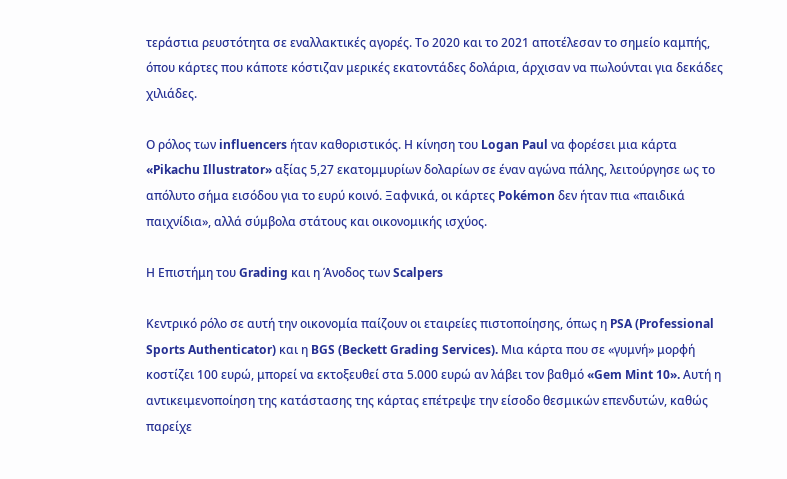τεράστια ρευστότητα σε εναλλακτικές αγορές. Το 2020 και το 2021 αποτέλεσαν το σημείο καμπής, όπου κάρτες που κάποτε κόστιζαν μερικές εκατοντάδες δολάρια, άρχισαν να πωλούνται για δεκάδες χιλιάδες.

Ο ρόλος των influencers ήταν καθοριστικός. Η κίνηση του Logan Paul να φορέσει μια κάρτα «Pikachu Illustrator» αξίας 5,27 εκατομμυρίων δολαρίων σε έναν αγώνα πάλης, λειτούργησε ως το απόλυτο σήμα εισόδου για το ευρύ κοινό. Ξαφνικά, οι κάρτες Pokémon δεν ήταν πια «παιδικά παιχνίδια», αλλά σύμβολα στάτους και οικονομικής ισχύος.

Η Επιστήμη του Grading και η Άνοδος των Scalpers

Κεντρικό ρόλο σε αυτή την οικονομία παίζουν οι εταιρείες πιστοποίησης, όπως η PSA (Professional Sports Authenticator) και η BGS (Beckett Grading Services). Μια κάρτα που σε «γυμνή» μορφή κοστίζει 100 ευρώ, μπορεί να εκτοξευθεί στα 5.000 ευρώ αν λάβει τον βαθμό «Gem Mint 10». Αυτή η αντικειμενοποίηση της κατάστασης της κάρτας επέτρεψε την είσοδο θεσμικών επενδυτών, καθώς παρείχε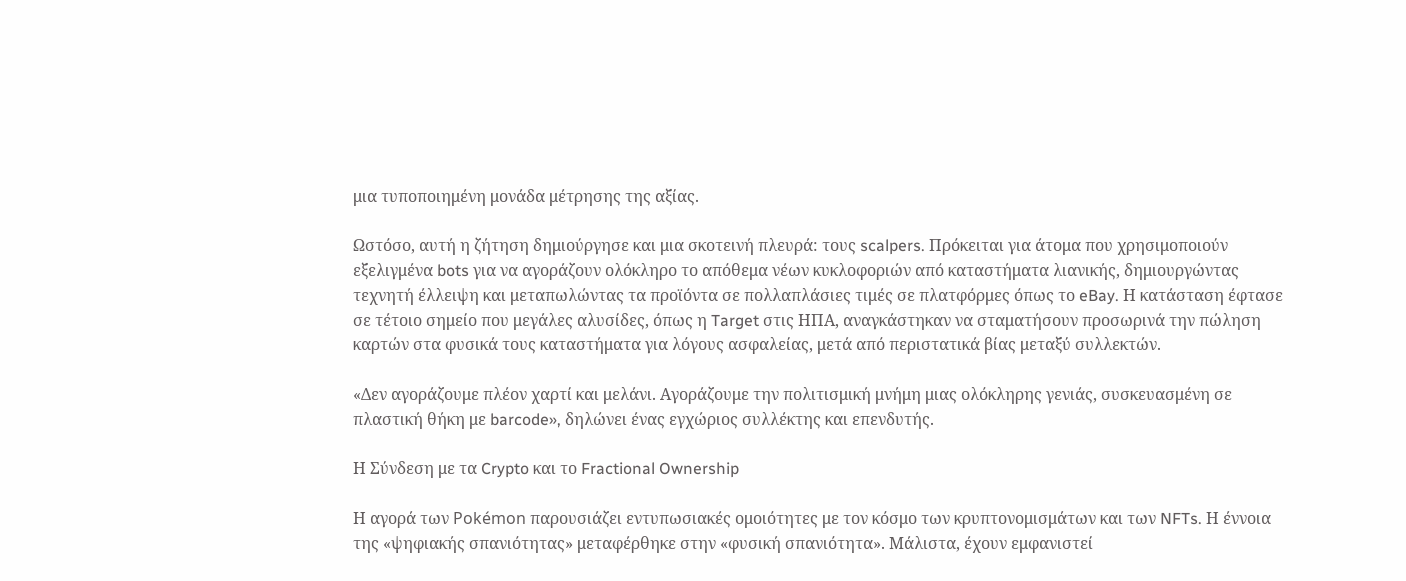μια τυποποιημένη μονάδα μέτρησης της αξίας.

Ωστόσο, αυτή η ζήτηση δημιούργησε και μια σκοτεινή πλευρά: τους scalpers. Πρόκειται για άτομα που χρησιμοποιούν εξελιγμένα bots για να αγοράζουν ολόκληρο το απόθεμα νέων κυκλοφοριών από καταστήματα λιανικής, δημιουργώντας τεχνητή έλλειψη και μεταπωλώντας τα προϊόντα σε πολλαπλάσιες τιμές σε πλατφόρμες όπως το eBay. Η κατάσταση έφτασε σε τέτοιο σημείο που μεγάλες αλυσίδες, όπως η Target στις ΗΠΑ, αναγκάστηκαν να σταματήσουν προσωρινά την πώληση καρτών στα φυσικά τους καταστήματα για λόγους ασφαλείας, μετά από περιστατικά βίας μεταξύ συλλεκτών.

«Δεν αγοράζουμε πλέον χαρτί και μελάνι. Αγοράζουμε την πολιτισμική μνήμη μιας ολόκληρης γενιάς, συσκευασμένη σε πλαστική θήκη με barcode», δηλώνει ένας εγχώριος συλλέκτης και επενδυτής.

Η Σύνδεση με τα Crypto και το Fractional Ownership

Η αγορά των Pokémon παρουσιάζει εντυπωσιακές ομοιότητες με τον κόσμο των κρυπτονομισμάτων και των NFTs. Η έννοια της «ψηφιακής σπανιότητας» μεταφέρθηκε στην «φυσική σπανιότητα». Μάλιστα, έχουν εμφανιστεί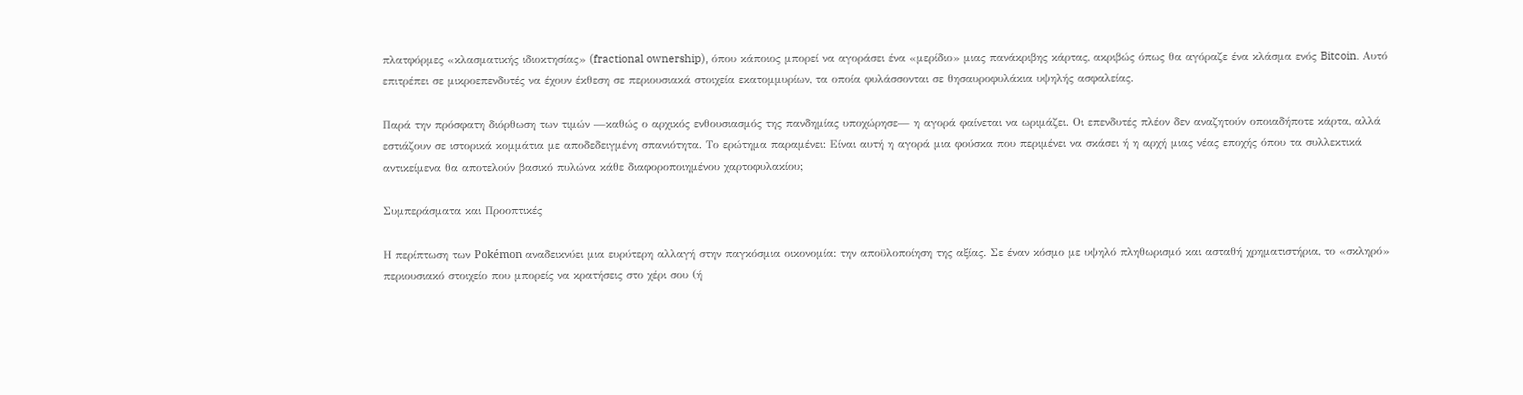πλατφόρμες «κλασματικής ιδιοκτησίας» (fractional ownership), όπου κάποιος μπορεί να αγοράσει ένα «μερίδιο» μιας πανάκριβης κάρτας, ακριβώς όπως θα αγόραζε ένα κλάσμα ενός Bitcoin. Αυτό επιτρέπει σε μικροεπενδυτές να έχουν έκθεση σε περιουσιακά στοιχεία εκατομμυρίων, τα οποία φυλάσσονται σε θησαυροφυλάκια υψηλής ασφαλείας.

Παρά την πρόσφατη διόρθωση των τιμών —καθώς ο αρχικός ενθουσιασμός της πανδημίας υποχώρησε— η αγορά φαίνεται να ωριμάζει. Οι επενδυτές πλέον δεν αναζητούν οποιαδήποτε κάρτα, αλλά εστιάζουν σε ιστορικά κομμάτια με αποδεδειγμένη σπανιότητα. Το ερώτημα παραμένει: Είναι αυτή η αγορά μια φούσκα που περιμένει να σκάσει ή η αρχή μιας νέας εποχής όπου τα συλλεκτικά αντικείμενα θα αποτελούν βασικό πυλώνα κάθε διαφοροποιημένου χαρτοφυλακίου;

Συμπεράσματα και Προοπτικές

Η περίπτωση των Pokémon αναδεικνύει μια ευρύτερη αλλαγή στην παγκόσμια οικονομία: την αποϋλοποίηση της αξίας. Σε έναν κόσμο με υψηλό πληθωρισμό και ασταθή χρηματιστήρια, το «σκληρό» περιουσιακό στοιχείο που μπορείς να κρατήσεις στο χέρι σου (ή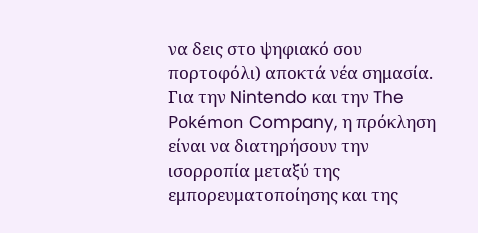να δεις στο ψηφιακό σου πορτοφόλι) αποκτά νέα σημασία. Για την Nintendo και την The Pokémon Company, η πρόκληση είναι να διατηρήσουν την ισορροπία μεταξύ της εμπορευματοποίησης και της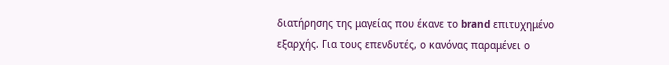διατήρησης της μαγείας που έκανε το brand επιτυχημένο εξαρχής. Για τους επενδυτές, ο κανόνας παραμένει ο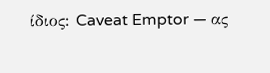ίδιος: Caveat Emptor — ας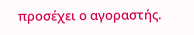προσέχει ο αγοραστής.